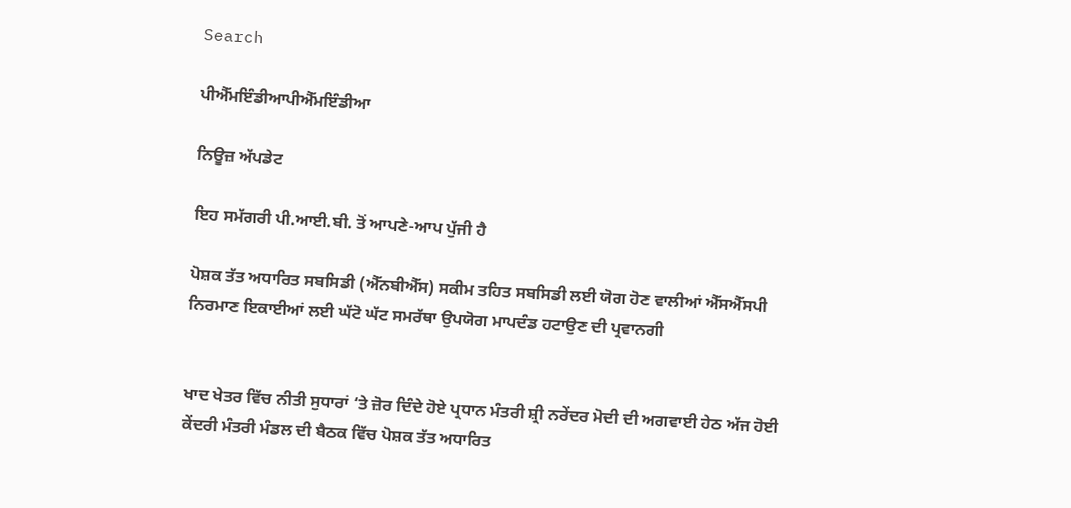Search

ਪੀਐੱਮਇੰਡੀਆਪੀਐੱਮਇੰਡੀਆ

ਨਿਊਜ਼ ਅੱਪਡੇਟ

ਇਹ ਸਮੱਗਰੀ ਪੀ.ਆਈ.ਬੀ. ਤੋਂ ਆਪਣੇ-ਆਪ ਪੁੱਜੀ ਹੈ

ਪੋਸ਼ਕ ਤੱਤ ਅਧਾਰਿਤ ਸਬਸਿਡੀ (ਐੱਨਬੀਐੱਸ) ਸਕੀਮ ਤਹਿਤ ਸਬਸਿਡੀ ਲਈ ਯੋਗ ਹੋਣ ਵਾਲੀਆਂ ਐੱਸਐੱਸਪੀ ਨਿਰਮਾਣ ਇਕਾਈਆਂ ਲਈ ਘੱਟੋ ਘੱਟ ਸਮਰੱਥਾ ਉਪਯੋਗ ਮਾਪਦੰਡ ਹਟਾਉਣ ਦੀ ਪ੍ਰਵਾਨਗੀ


ਖਾਦ ਖੇਤਰ ਵਿੱਚ ਨੀਤੀ ਸੁਧਾਰਾਂ ‘ਤੇ ਜ਼ੋਰ ਦਿੰਦੇ ਹੋਏ ਪ੍ਰਧਾਨ ਮੰਤਰੀ ਸ਼੍ਰੀ ਨਰੇਂਦਰ ਮੋਦੀ ਦੀ ਅਗਵਾਈ ਹੇਠ ਅੱਜ ਹੋਈ ਕੇਂਦਰੀ ਮੰਤਰੀ ਮੰਡਲ ਦੀ ਬੈਠਕ ਵਿੱਚ ਪੋਸ਼ਕ ਤੱਤ ਅਧਾਰਿਤ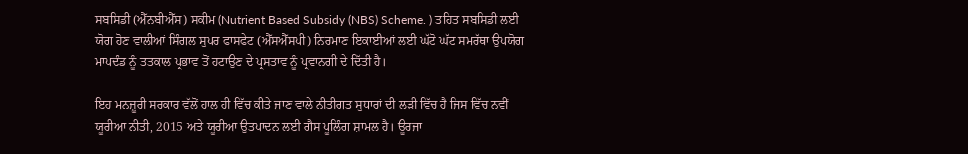ਸਬਸਿਡੀ (ਐੱਨਬੀਐੱਸ) ਸਕੀਮ (Nutrient Based Subsidy (NBS) Scheme. ) ਤਹਿਤ ਸਬਸਿਡੀ ਲਈ ਯੋਗ ਹੋਣ ਵਾਲੀਆਂ ਸਿੰਗਲ ਸੁਪਰ ਫਾਸਫੇਟ (ਐੱਸਐੱਸਪੀ) ਨਿਰਮਾਣ ਇਕਾਈਆਂ ਲਈ ਘੱਟੋ ਘੱਟ ਸਮਰੱਥਾ ਉਪਯੋਗ ਮਾਪਦੰਡ ਨੂੰ ਤਤਕਾਲ ਪ੍ਰਭਾਵ ਤੋਂ ਹਟਾਉਣ ਦੇ ਪ੍ਰਸਤਾਵ ਨੂੰ ਪ੍ਰਵਾਨਗੀ ਦੇ ਦਿੱਤੀ ਹੈ।

ਇਹ ਮਨਜ਼ੂਰੀ ਸਰਕਾਰ ਵੱਲੋਂ ਹਾਲ ਹੀ ਵਿੱਚ ਕੀਤੇ ਜਾਣ ਵਾਲੇ ਨੀਤੀਗਤ ਸੁਧਾਰਾਂ ਦੀ ਲੜੀ ਵਿੱਚ ਹੈ ਜਿਸ ਵਿੱਚ ਨਵੀਂ ਯੂਰੀਆ ਨੀਤੀ, 2015 ਅਤੇ ਯੂਰੀਆ ਉਤਪਾਦਨ ਲਈ ਗੈਸ ਪੂਲਿੰਗ ਸ਼ਾਮਲ ਹੈ। ਊਰਜਾ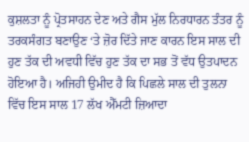ਕੁਸ਼ਲਤਾ ਨੂੰ ਪ੍ਰੋਤਸਾਹਨ ਦੇਣ ਅਤੇ ਗੈਸ ਮੁੱਲ ਨਿਰਧਾਰਨ ਤੰਤਰ ਨੂੰ ਤਰਕਸੰਗਤ ਬਣਾਉਣ ‘ਤੇ ਜ਼ੋਰ ਦਿੱਤੇ ਜਾਣ ਕਾਰਨ ਇਸ ਸਾਲ ਦੀ ਹੁਣ ਤੱਕ ਦੀ ਅਵਧੀ ਵਿੱਚ ਹੁਣ ਤੱਕ ਦਾ ਸਭ ਤੋਂ ਵੱਧ ਉਤਪਾਦਨ ਹੋਇਆ ਹੈ। ਅਜਿਹੀ ਉਮੀਦ ਹੈ ਕਿ ਪਿਛਲੇ ਸਾਲ ਦੀ ਤੁਲਨਾ ਵਿੱਚ ਇਸ ਸਾਲ 17 ਲੱਖ ਐੱਮਟੀ ਜ਼ਿਆਦਾ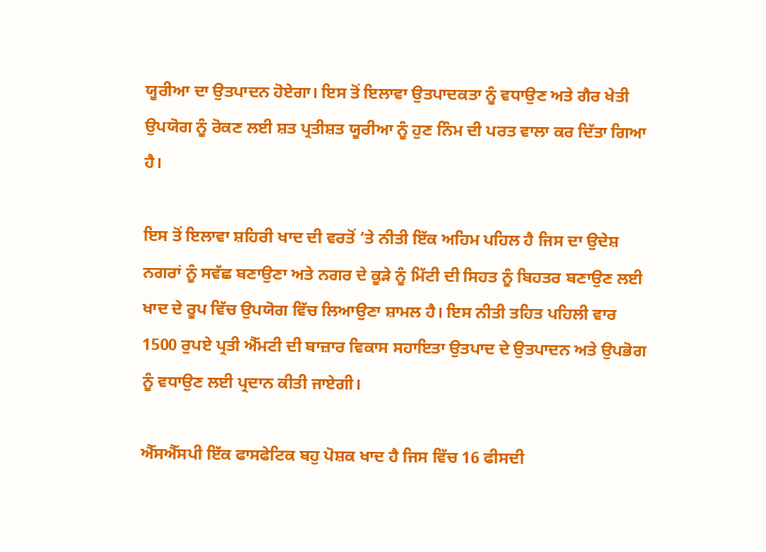ਯੂਰੀਆ ਦਾ ਉਤਪਾਦਨ ਹੋਏਗਾ। ਇਸ ਤੋਂ ਇਲਾਵਾ ਉਤਪਾਦਕਤਾ ਨੂੰ ਵਧਾਉਣ ਅਤੇ ਗੈਰ ਖੇਤੀ ਉਪਯੋਗ ਨੂੰ ਰੋਕਣ ਲਈ ਸ਼ਤ ਪ੍ਰਤੀਸ਼ਤ ਯੂਰੀਆ ਨੂੰ ਹੁਣ ਨਿੰਮ ਦੀ ਪਰਤ ਵਾਲਾ ਕਰ ਦਿੱਤਾ ਗਿਆ ਹੈ।

ਇਸ ਤੋਂ ਇਲਾਵਾ ਸ਼ਹਿਰੀ ਖਾਦ ਦੀ ਵਰਤੋਂ ‘ਤੇ ਨੀਤੀ ਇੱਕ ਅਹਿਮ ਪਹਿਲ ਹੈ ਜਿਸ ਦਾ ਉਦੇਸ਼ ਨਗਰਾਂ ਨੂੰ ਸਵੱਛ ਬਣਾਉਣਾ ਅਤੇ ਨਗਰ ਦੇ ਕੂੜੇ ਨੂੰ ਮਿੱਟੀ ਦੀ ਸਿਹਤ ਨੂੰ ਬਿਹਤਰ ਬਣਾਉਣ ਲਈ ਖਾਦ ਦੇ ਰੂਪ ਵਿੱਚ ਉਪਯੋਗ ਵਿੱਚ ਲਿਆਉਣਾ ਸ਼ਾਮਲ ਹੈ। ਇਸ ਨੀਤੀ ਤਹਿਤ ਪਹਿਲੀ ਵਾਰ 1500 ਰੁਪਏ ਪ੍ਰਤੀ ਐੱਮਟੀ ਦੀ ਬਾਜ਼ਾਰ ਵਿਕਾਸ ਸਹਾਇਤਾ ਉਤਪਾਦ ਦੇ ਉਤਪਾਦਨ ਅਤੇ ਉਪਭੋਗ ਨੂੰ ਵਧਾਉਣ ਲਈ ਪ੍ਰਦਾਨ ਕੀਤੀ ਜਾਏਗੀ।

ਐੱਸਐੱਸਪੀ ਇੱਕ ਫਾਸਫੇਟਿਕ ਬਹੁ ਪੋਸ਼ਕ ਖਾਦ ਹੈ ਜਿਸ ਵਿੱਚ 16 ਫੀਸਦੀ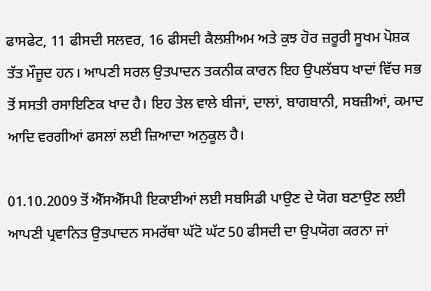ਫਾਸਫੇਟ, 11 ਫੀਸਦੀ ਸਲਵਰ, 16 ਫੀਸਦੀ ਕੈਲਸ਼ੀਅਮ ਅਤੇ ਕੁਝ ਹੋਰ ਜ਼ਰੂਰੀ ਸੂਖਮ ਪੋਸ਼ਕ ਤੱਤ ਮੌਜੂਦ ਹਨ। ਆਪਣੀ ਸਰਲ ਉਤਪਾਦਨ ਤਕਨੀਕ ਕਾਰਨ ਇਹ ਉਪਲੱਬਧ ਖਾਦਾਂ ਵਿੱਚ ਸਭ ਤੋਂ ਸਸਤੀ ਰਸਾਇਣਿਕ ਖਾਦ ਹੈ। ਇਹ ਤੇਲ ਵਾਲੇ ਬੀਜਾਂ, ਦਾਲਾਂ, ਬਾਗਬਾਨੀ, ਸਬਜ਼ੀਆਂ, ਕਮਾਦ ਆਦਿ ਵਰਗੀਆਂ ਫਸਲਾਂ ਲਈ ਜ਼ਿਆਦਾ ਅਨੁਕੂਲ ਹੈ।

01.10.2009 ਤੋਂ ਐੱਸਐੱਸਪੀ ਇਕਾਈਆਂ ਲਈ ਸਬਸਿਡੀ ਪਾਉਣ ਦੇ ਯੋਗ ਬਣਾਉਣ ਲਈ ਆਪਣੀ ਪ੍ਰਵਾਨਿਤ ਉਤਪਾਦਨ ਸਮਰੱਥਾ ਘੱਟੋ ਘੱਟ 50 ਫੀਸਦੀ ਦਾ ਉਪਯੋਗ ਕਰਨਾ ਜਾਂ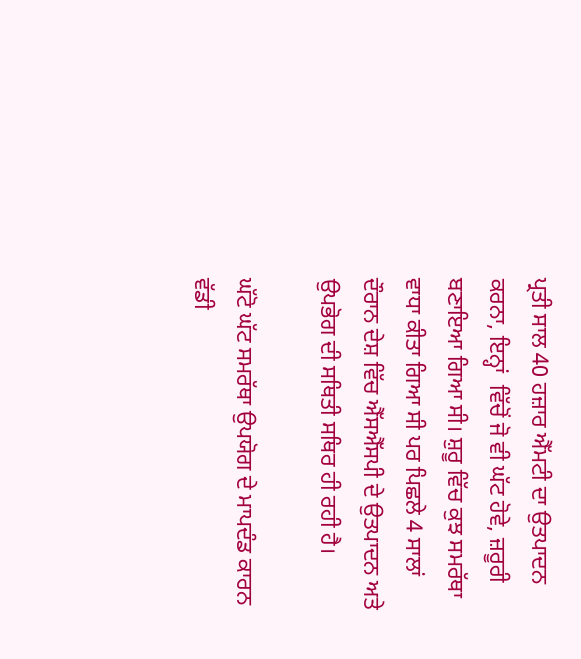ਪ੍ਰਤੀ ਸਾਲ 40 ਹਜ਼ਾਰ ਐੱਮਟੀ ਦਾ ਉਤਪਾਦਨ ਕਰਨਾ, ਇਨ੍ਹਾਂ  ਵਿੱਚੋਂ ਜੋ ਵੀ ਘੱਟ ਹੋਵੇ, ਜ਼ਰੂਰੀ ਬਣਾਇਆ ਗਿਆ ਸੀ। ਸ਼ੁਰੂ ਵਿੱਚ ਕੁਝ ਸਮਰੱਥਾ ਵਾਧਾ ਕੀਤਾ ਗਿਆ ਸੀ ਪਰ ਪਿਛਲੇ 4 ਸਾਲਾਂ ਦੌਰਾਨ ਦੇਸ਼ ਵਿੱਚ ਐੱਸਐੱਸਪੀ ਦੇ ਉਤਪਾਦਨ ਅਤੇ ਉਪਭੋਗ ਦੀ ਸਥਿਤੀ ਸਥਿਰ ਹੀ ਰਹੀ ਹੈ।

ਘੱਟੋ ਘੱਟ ਸਮਰੱਥਾ ਉਪਯੋਗ ਦੇ ਮਾਪਦੰਡ ਕਾਰਨ ਵੱਡੀ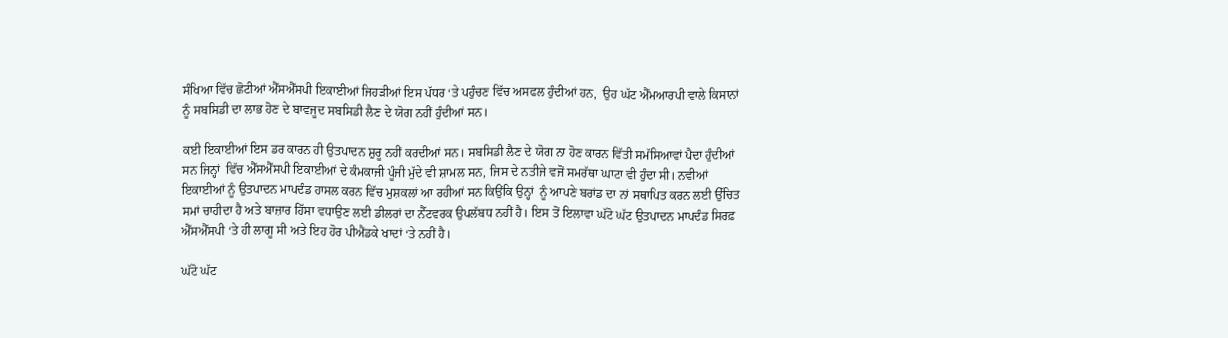ਸੰਖਿਆ ਵਿੱਚ ਛੋਟੀਆਂ ਐੱਸਐੱਸਪੀ ਇਕਾਈਆਂ ਜਿਹੜੀਆਂ ਇਸ ਪੱਧਰ ‘ਤੇ ਪਹੁੰਚਣ ਵਿੱਚ ਅਸਫਲ ਹੁੰਦੀਆਂ ਹਨ,  ਉਹ ਘੱਟ ਐੱਮਆਰਪੀ ਵਾਲੇ ਕਿਸਾਨਾਂ ਨੂੰ ਸਬਸਿਡੀ ਦਾ ਲਾਭ ਹੋਣ ਦੇ ਬਾਵਜੂਦ ਸਬਸਿਡੀ ਲੈਣ ਦੇ ਯੋਗ ਨਹੀਂ ਹੁੰਦੀਆਂ ਸਨ।

ਕਈ ਇਕਾਈਆਂ ਇਸ ਡਰ ਕਾਰਨ ਹੀ ਉਤਪਾਦਨ ਸ਼ੁਰੂ ਨਹੀਂ ਕਰਦੀਆਂ ਸਨ। ਸਬਸਿਡੀ ਲੈਣ ਦੇ ਯੋਗ ਨਾ ਹੋਣ ਕਾਰਨ ਵਿੱਤੀ ਸਮੱਸਿਆਵਾਂ ਪੈਦਾ ਹੁੰਦੀਆਂ ਸਨ ਜਿਨ੍ਹਾਂ  ਵਿੱਚ ਐੱਸਐੱਸਪੀ ਇਕਾਈਆਂ ਦੇ ਕੰਮਕਾਜੀ ਪੂੰਜੀ ਮੁੱਦੇ ਵੀ ਸ਼ਾਮਲ ਸਨ, ਜਿਸ ਦੇ ਨਤੀਜੇ ਵਜੋਂ ਸਮਰੱਥਾ ਘਾਟਾ ਵੀ ਹੁੰਦਾ ਸੀ। ਨਵੀਆਂ ਇਕਾਈਆਂ ਨੂੰ ਉਤਪਾਦਨ ਮਾਪਦੰਡ ਹਾਸਲ ਕਰਨ ਵਿੱਚ ਮੁਸ਼ਕਲਾਂ ਆ ਰਹੀਆਂ ਸਨ ਕਿਉਂਕਿ ਉਨ੍ਹਾਂ  ਨੂੰ ਆਪਣੇ ਬਰਾਂਡ ਦਾ ਨਾਂ ਸਥਾਪਿਤ ਕਰਨ ਲਈ ਉੱਚਿਤ ਸਮਾਂ ਚਾਹੀਦਾ ਹੈ ਅਤੇ ਬਾਜ਼ਾਰ ਹਿੱਸਾ ਵਧਾਉਣ ਲਈ ਡੀਲਰਾਂ ਦਾ ਨੈੱਟਵਰਕ ਉਪਲੱਬਧ ਨਹੀਂ ਹੈ। ਇਸ ਤੋਂ ਇਲਾਵਾ ਘੱਟੋ ਘੱਟ ਉਤਪਾਦਨ ਮਾਪਦੰਡ ਸਿਰਫ਼ ਐੱਸਐੱਸਪੀ ‘ਤੇ ਹੀ ਲਾਗੂ ਸੀ ਅਤੇ ਇਹ ਹੋਰ ਪੀਐਂਡਕੇ ਖਾਦਾਂ ‘ਤੇ ਨਹੀਂ ਹੈ।

ਘੱਟੋ ਘੱਟ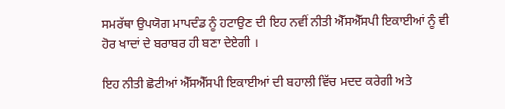ਸਮਰੱਥਾ ਉਪਯੋਗ ਮਾਪਦੰਡ ਨੂੰ ਹਟਾਉਣ ਦੀ ਇਹ ਨਵੀਂ ਨੀਤੀ ਐੱਸਐੱਸਪੀ ਇਕਾਈਆਂ ਨੂੰ ਵੀ ਹੋਰ ਖਾਦਾਂ ਦੇ ਬਰਾਬਰ ਹੀ ਬਣਾ ਦੇਏਗੀ ।

ਇਹ ਨੀਤੀ ਛੋਟੀਆਂ ਐੱਸਐੱਸਪੀ ਇਕਾਈਆਂ ਦੀ ਬਹਾਲੀ ਵਿੱਚ ਮਦਦ ਕਰੇਗੀ ਅਤੇ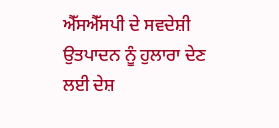ਐੱਸਐੱਸਪੀ ਦੇ ਸਵਦੇਸ਼ੀ ਉਤਪਾਦਨ ਨੂੰ ਹੁਲਾਰਾ ਦੇਣ ਲਈ ਦੇਸ਼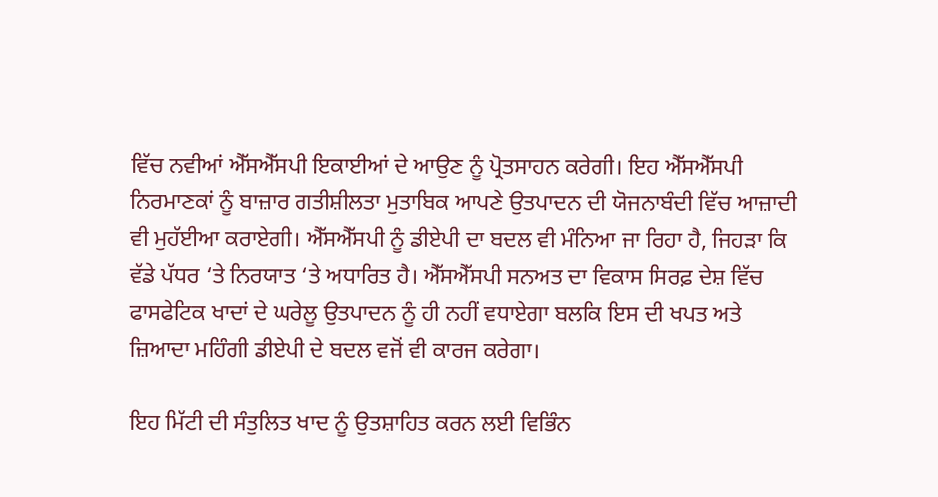ਵਿੱਚ ਨਵੀਆਂ ਐੱਸਐੱਸਪੀ ਇਕਾਈਆਂ ਦੇ ਆਉਣ ਨੂੰ ਪ੍ਰੋਤਸਾਹਨ ਕਰੇਗੀ। ਇਹ ਐੱਸਐੱਸਪੀ ਨਿਰਮਾਣਕਾਂ ਨੂੰ ਬਾਜ਼ਾਰ ਗਤੀਸ਼ੀਲਤਾ ਮੁਤਾਬਿਕ ਆਪਣੇ ਉਤਪਾਦਨ ਦੀ ਯੋਜਨਾਬੰਦੀ ਵਿੱਚ ਆਜ਼ਾਦੀ ਵੀ ਮੁਹੱਈਆ ਕਰਾਏਗੀ। ਐੱਸਐੱਸਪੀ ਨੂੰ ਡੀਏਪੀ ਦਾ ਬਦਲ ਵੀ ਮੰਨਿਆ ਜਾ ਰਿਹਾ ਹੈ, ਜਿਹੜਾ ਕਿ ਵੱਡੇ ਪੱਧਰ ‘ਤੇ ਨਿਰਯਾਤ ‘ਤੇ ਅਧਾਰਿਤ ਹੈ। ਐੱਸਐੱਸਪੀ ਸਨਅਤ ਦਾ ਵਿਕਾਸ ਸਿਰਫ਼ ਦੇਸ਼ ਵਿੱਚ ਫਾਸਫੇਟਿਕ ਖਾਦਾਂ ਦੇ ਘਰੇਲੂ ਉਤਪਾਦਨ ਨੂੰ ਹੀ ਨਹੀਂ ਵਧਾਏਗਾ ਬਲਕਿ ਇਸ ਦੀ ਖਪਤ ਅਤੇ ਜ਼ਿਆਦਾ ਮਹਿੰਗੀ ਡੀਏਪੀ ਦੇ ਬਦਲ ਵਜੋਂ ਵੀ ਕਾਰਜ ਕਰੇਗਾ।

ਇਹ ਮਿੱਟੀ ਦੀ ਸੰਤੁਲਿਤ ਖਾਦ ਨੂੰ ਉਤਸ਼ਾਹਿਤ ਕਰਨ ਲਈ ਵਿਭਿੰਨ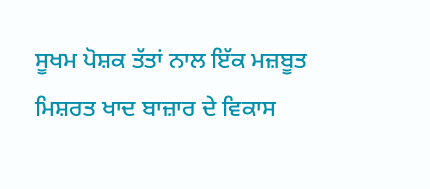ਸੂਖਮ ਪੋਸ਼ਕ ਤੱਤਾਂ ਨਾਲ ਇੱਕ ਮਜ਼ਬੂਤ ਮਿਸ਼ਰਤ ਖਾਦ ਬਾਜ਼ਾਰ ਦੇ ਵਿਕਾਸ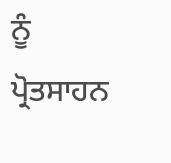ਨੂੰ ਪ੍ਰੋਤਸਾਹਨ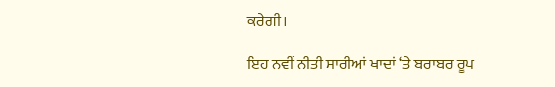ਕਰੇਗੀ।

ਇਹ ਨਵੀਂ ਨੀਤੀ ਸਾਰੀਆਂ ਖਾਦਾਂ ‘ਤੇ ਬਰਾਬਰ ਰੂਪ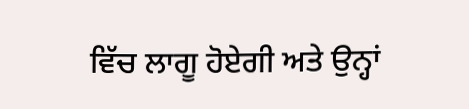ਵਿੱਚ ਲਾਗੂ ਹੋਏਗੀ ਅਤੇ ਉਨ੍ਹਾਂ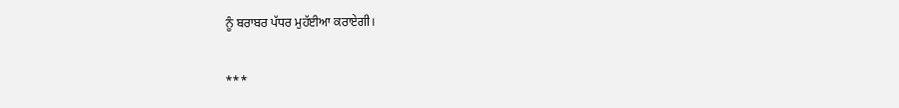ਨੂੰ ਬਰਾਬਰ ਪੱਧਰ ਮੁਹੱਈਆ ਕਰਾਏਗੀ।

***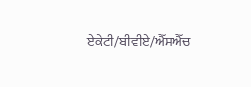ਏਕੇਟੀ/ਬੀਵੀਏ/ਐੱਸਐੱਚ